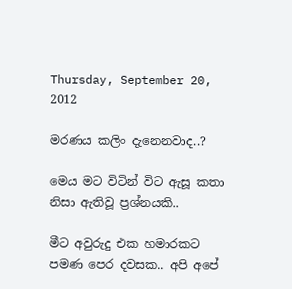Thursday, September 20, 2012

මරණය කලිං දැනෙනවාද..?

මෙය මට විටින් විට ඇසූ කතා නිසා ඇතිවූ ප්‍රශ්නයකි..

මීට අවුරුදු එක හමාරකට පමණ පෙර දවසක.. අපි අපේ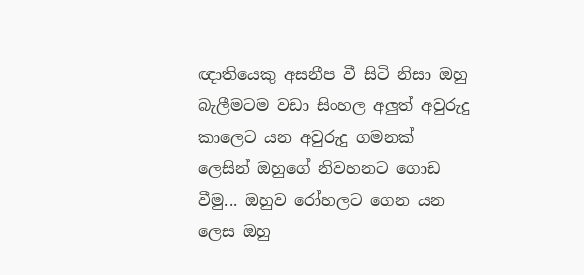ඥාතියෙකු අසනීප වී සිටි නිසා ඔහු බැලීමටම වඩා සිංහල අලුත් අවුරුදු කාලෙට යන අවුරුදු ගමනක් ලෙසින් ඔහුගේ නිවහනට ගොඩ වීමු... ඔහුව රෝහලට ගෙන යන ලෙස ඔහු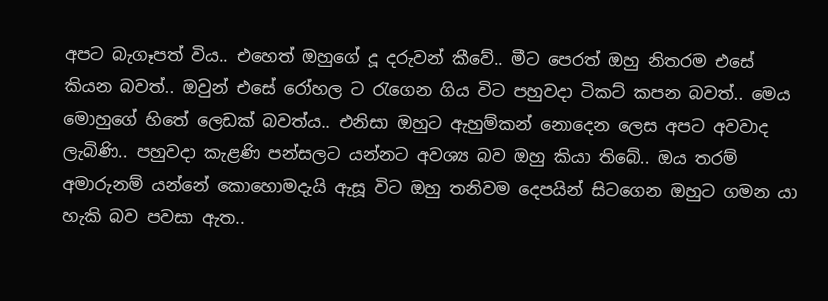අපට බැගෑපත් විය.. එහෙත් ඔහුගේ දූ දරුවන් කීවේ.. මීට පෙරත් ඔහු නිතරම එසේ කියන බවත්.. ඔවුන් එසේ රෝහල ට රැගෙන ගිය විට පහුවදා ටිකට් කපන බවත්.. මෙය මොහුගේ හිතේ ලෙඩක් බවත්ය.. එනිසා ඔහුට ඇහුම්කන් නොදෙන ලෙස අපට අවවාද ලැබිණි.. පහුවදා කැළණි පන්සලට යන්නට අවශ්‍ය බව ඔහු කියා තිබේ.. ඔය තරම් අමාරුනම් යන්නේ කොහොමදැයි ඇසූ විට ඔහු තනිවම දෙපයින් සිටගෙන ඔහුට ගමන යා හැකි බව පවසා ඇත..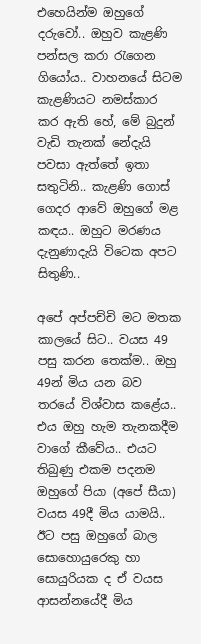එහෙයින්ම ඔහුගේ දරුවෝ.. ඔහුව කැළණි පන්සල කරා රැගෙන ගියෝය.. වාහනයේ සිටම කැළණියට නමස්කාර කර ඇති හේ, මේ බුදුන් වැඩි තැනක් නේදැයි පවසා ඇත්තේ ඉතා සතුටිනි.. කැළණි ගොස් ගෙදර ආවේ ඔහුගේ මළ කඳය.. ඔහුට මරණය දැනුණාදැයි විටෙක අපට සිතුණි..

අපේ අප්පච්චි මට මතක කාලයේ සිට.. වයස 49 පසු කරන තෙක්ම.. ඔහු 49න් මිය යන බව තරයේ විශ්වාස කළේය.. එය ඔහු හැම තැනකදීම වාගේ කීවේය.. එයට තිබුණු එකම පදනම ඔහුගේ පියා (අපේ සීයා) වයස 49දී මිය යාමයි.. ඊට පසු ඔහුගේ බාල සොහොයුරෙකු හා සොයුරියක ද ඒ වයස ආසන්නයේදී මිය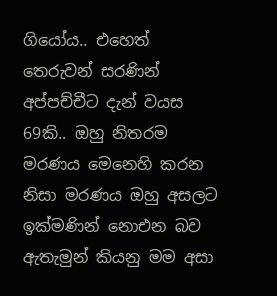ගියෝය.. එහෙත් තෙරුවන් සරණින් අප්පච්චීට දැන් වයස 69කි.. ඔහු නිතරම මරණය මෙනෙහි කරන නිසා මරණය ඔහු අසලට ඉක්මණින් නොඑන බව ඇතැමුන් කියනු මම අසා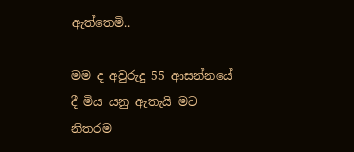ඇත්තෙමි..

මම ද අවුරුදු 55 ආසන්නයේ දී මිය යනු ඇතැයි මට නිතරම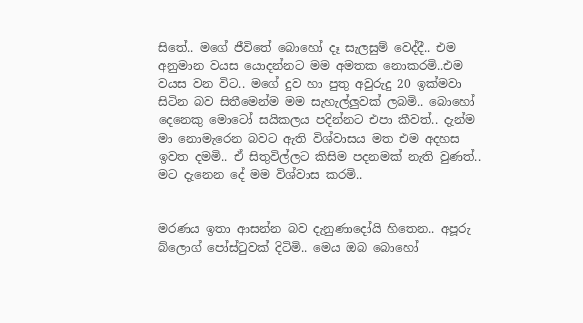සිතේ.. මගේ ජීවිතේ බොහෝ දෑ සැලසුම් වෙද්දී.. එම අනුමාන වයස යොදන්නට මම අමතක නොකරමි..එම වයස වන විට.. මගේ දුව හා පුතු අවුරුදු 20 ඉක්මවා සිටින බව සිතීමෙන්ම මම සැහැල්ලුවක් ලබමි.. බොහෝ දෙනෙකු මොටෝ සයිකලය පදින්නට එපා කීවත්.. දැන්ම මා නොමැරෙන බවට ඇති විශ්වාසය මත එම අදහස ඉවත දමමි.. ඒ සිතුවිල්ලට කිසිම පදනමක් නැති වුණත්.. මට දැනෙන දේ මම විශ්වාස කරමි..


මරණය ඉතා ආසන්න බව දැනුණාදෝයි හිතෙන.. අපූරු බ්ලොග් පෝස්ටුවක් දිටිමි.. මෙය ඔබ බොහෝ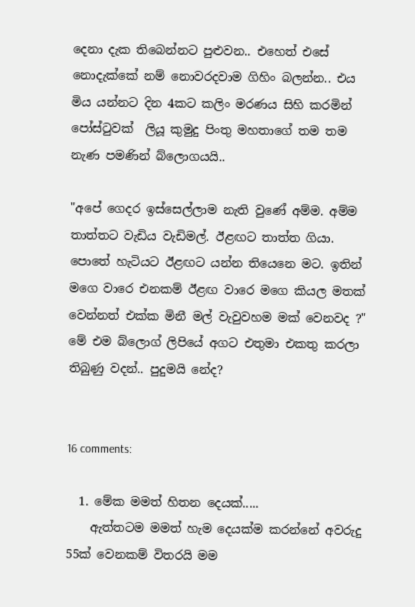දෙනා දැක තිබෙන්නට පුළුවන.. එහෙත් එසේ නොදැක්කේ නම් නොවරදවාම ගිහිං බලන්න.. එය මිය යන්නට දින 4කට කලිං මරණය සිහි කරමින් පෝස්ටුවක්  ලියූ කුමුදු පිංතු මහතාගේ තම තම නැණ පමණින් බ්ලොගයයි..

"අපේ ගෙදර ඉස්සෙල්ලාම නැති වුණේ අම්ම. අම්ම තාත්තට වැඩිය වැඩිමල්. ඊළඟට තාත්ත ගියා. පොතේ හැටියට ඊළඟට යන්න තියෙනෙ මට. ඉතින් මගෙ වාරෙ එනකම් ඊළඟ වාරෙ මගෙ කියල මතක් වෙන්නත් එක්ක මිනී මල් වැවුවහම මක් වෙනවද ?"
මේ එම බ්ලොග් ලිපියේ අගට එතුමා එකතු කරලා තිබුණු වදන්.. පුදුමයි නේද?


16 comments:

  1. මේක මමත් හිතන දෙයක්.....
    ඇත්තටම මමත් හැම දෙයක්ම කරන්නේ අවරුදු 55ක් වෙනකම් විතරයි මම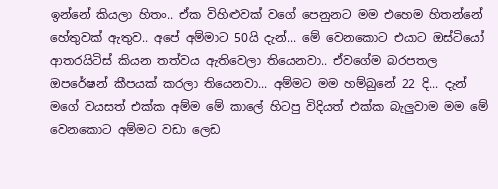ඉන්නේ කියලා හිතං.. ඒක විහිළුවක් වගේ පෙනුනට මම එහෙම හිතන්නේ හේතුවක් ඇතුව.. අපේ අම්මාට 50යි දැන්... මේ වෙනකොට එයාට ඔස්ටියෝ ආතරයිටිස් කියන තත්වය ඇතිවෙලා තියෙනවා.. ඒවගේම බරපතල ඔපරේෂන් කීපයක් කරලා තියෙනවා... අම්මට මම හම්බුනේ 22 දි... දැන් මගේ වයසත් එක්ක අම්ම මේ කාලේ හිටපු විදියත් එක්ක බැලුවාම මම මේ වෙනකොට අම්මට වඩා ලෙඩ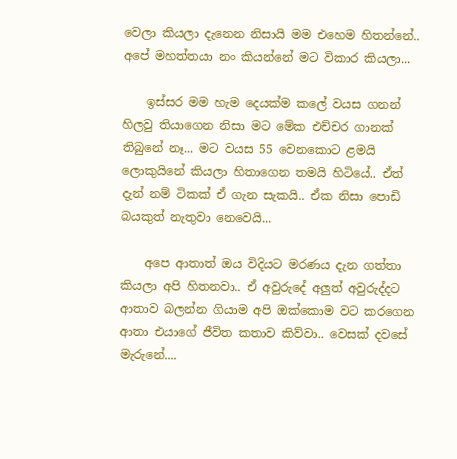වෙලා කියලා දැනෙන නිසායි මම එහෙම හිතන්නේ.. අපේ මහත්තයා නං කියන්නේ මට විකාර කියලා...

    ඉස්සර මම හැම දෙයක්ම කලේ වයස ගනන් හිලවු තියාගෙන නිසා මට මේක එච්චර ගානක් තිබුනේ නෑ... මට වයස 55 වෙනකොට ළමයි ලොකුයිනේ කියලා හිතාගෙන තමයි හිටියේ.. ඒත් දැන් නම් ටිකක් ඒ ගැන සැකයි.. ඒක නිසා පොඩි බයකුත් නැතුවා නෙවෙයි...

    අපෙ ආතාත් ඔය විදියට මරණය දැන ගත්තා කියලා අපි හිතනවා.. ඒ අවුරුදේ අලුත් අවුරුද්දට ආතාව බලන්න ගියාම අපි ඔක්කොම වට කරගෙන ආතා එයාගේ ජීවිත කතාව කිව්වා.. වෙසක් දවසේ මැරුනේ....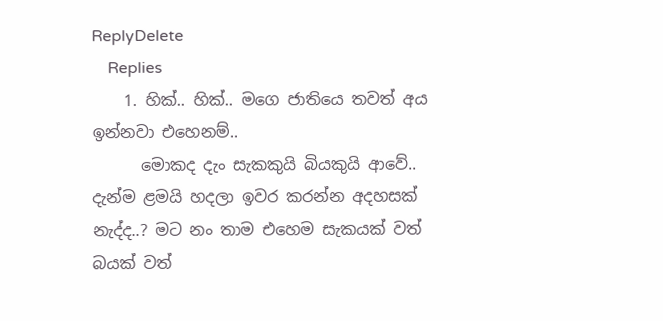ReplyDelete
    Replies
    1. හික්.. හික්.. මගෙ ජාතියෙ තවත් අය ඉන්නවා එහෙනම්..
      මොකද දැං සැකකුයි බියකුයි ආවේ.. දැන්ම ළමයි හදලා ඉවර කරන්න අදහසක් නැද්ද..? මට නං තාම එහෙම සැකයක් වත් බයක් වත්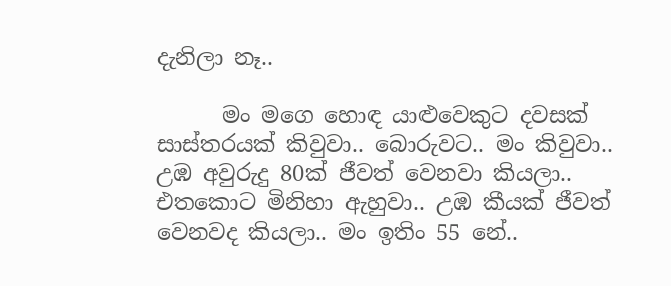දැනිලා නෑ..

      මං මගෙ හොඳ යාළුවෙකුට දවසක් සාස්තරයක් කිවුවා.. බොරුවට.. මං කිවුවා.. උඹ අවුරුදු 80ක් ජීවත් වෙනවා කියලා.. එතකොට මිනිහා ඇහුවා.. උඹ කීයක් ජීවත් වෙනවද කියලා.. මං ඉතිං 55 නේ..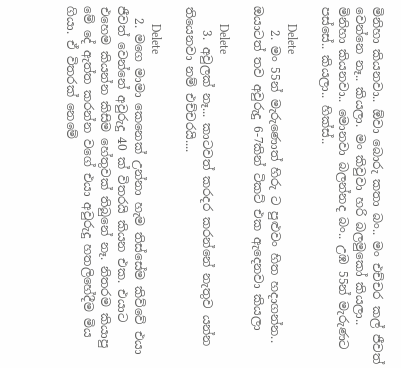මිනිහා කියනවා.. ඕවා බොරු කතා බං.. මං එච්චර කල් ජීවත් වෙන්නෙ නෑ.. කියලා. මං කිවුවා හරි බලමුකෝ කියලා.. මිනිහා කියනවා.. මොනවා බලන්නද බං.. උඹ 55න් මැරුණට පස්සේ.. කියලා.. හික්ස්..

      Delete
    2. මං 55න් මැරුණොත් හිරු ට පුළුවං හිත හදාගන්න.. ඔයාටත් තව අවුරුදු 6-7කින් ටිකට් එක ඇදෙනවා කියලා

      Delete
    3. අවුලක් නෑ... කාටවත් කරදර කරන්නේ නැතුව යන්න තියෙනවා නම් එච්චරයි....

      Delete
  2. මගෙ මාමා කෙනෙක් උන්නා හැම තිස්සේම කිව්වේ එයා ජීවත් වෙන්නේ අවුරුදු 40 ක් විතරයි කියන එක. එයාට එහෙම කියන්න කිසිම හේතුවක් තිබුනේ නෑ. නිතරම කියාපු මේ දේ ඇත්ත කරන්න වගේ එයා අවුරුදු හතලිහේදීම මිය ගියා. ඒ විතරක් නෙමේ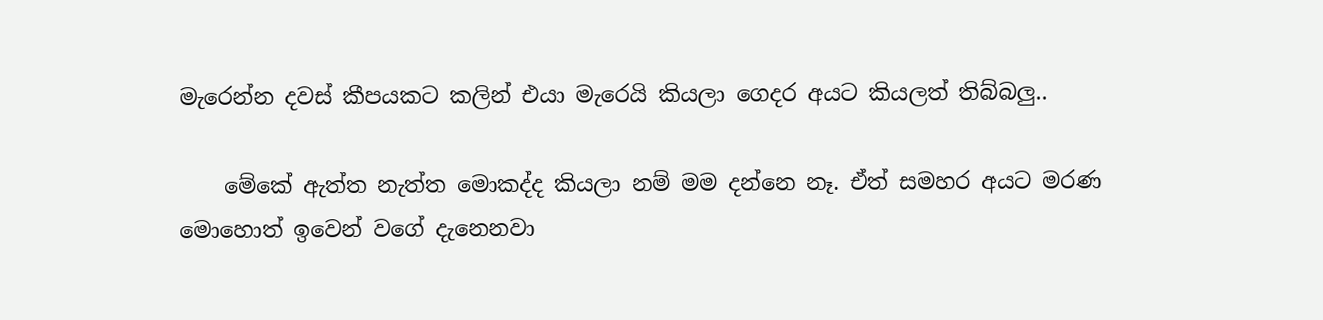මැරෙන්න දවස් කීපයකට කලින් එයා මැරෙයි කියලා ගෙදර අයට කියලත් තිබ්බලු..

    මේකේ ඇත්ත නැත්ත මොකද්ද කියලා නම් මම දන්නෙ නෑ. ඒත් සමහර අයට මරණ මොහොත් ඉවෙන් වගේ දැනෙනවා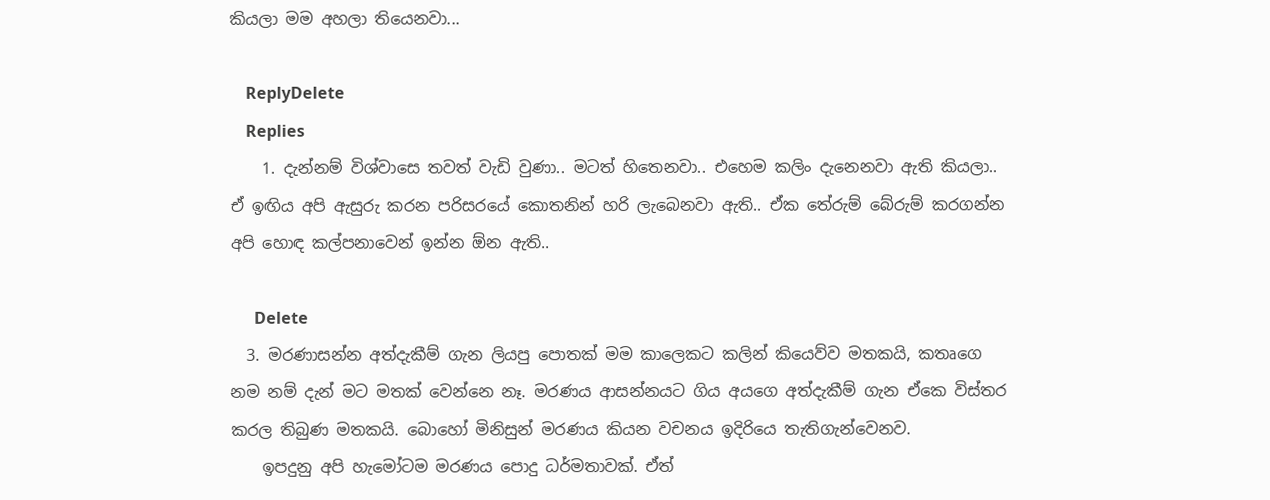කියලා මම අහලා තියෙනවා...

    ReplyDelete
    Replies
    1. දැන්නම් විශ්වාසෙ තවත් වැඩි වුණා.. මටත් හිතෙනවා.. එහෙම කලිං දැනෙනවා ඇති කියලා.. ඒ ඉඟිය අපි ඇසුරු කරන පරිසරයේ කොතනින් හරි ලැබෙනවා ඇති.. ඒක තේරුම් බේරුම් කරගන්න අපි හොඳ කල්පනාවෙන් ඉන්න ඕන ඇති..

      Delete
  3. මරණාසන්න අත්දැකීම් ගැන ලියපු පොතක් මම කාලෙකට කලින් කියෙව්ව මතකයි, කතෘගෙ නම නම් දැන් මට මතක් වෙන්නෙ නෑ. මරණය ආසන්නයට ගිය අයගෙ අත්දැකීම් ගැන ඒකෙ විස්තර කරල තිබුණ මතකයි. බොහෝ මිනිසුන් මරණය කියන වචනය ඉදිරියෙ තැතිගැන්වෙනව.
    ඉපදුනු අපි හැමෝටම මරණය පොදු ධර්මතාවක්. ඒත්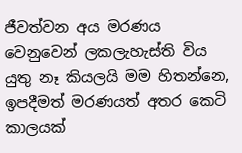ජීවත්වන අය මරණය වෙනුවෙන් ලකලැහැස්ති විය යුතු නෑ කියලයි මම හිතන්නෙ, ඉපදීමත් මරණයත් අතර කෙටි කාලයක්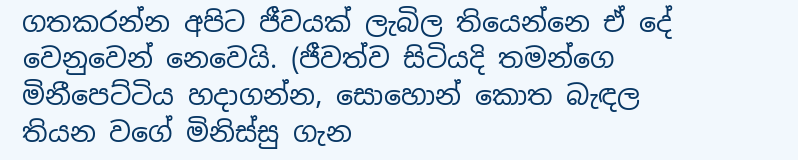ගතකරන්න අපිට ජීවයක් ලැබිල තියෙන්නෙ ඒ දේ වෙනුවෙන් නෙවෙයි. (ජීවත්ව සිටියදි තමන්ගෙ මිනීපෙට්ටිය හදාගන්න, සොහොන් කොත බැඳල තියන වගේ මිනිස්සු ගැන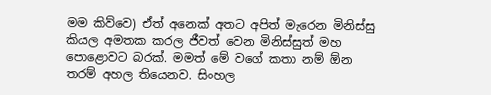මම කිව්වෙ) ඒත් අනෙක් අතට අපිත් මැරෙන මිනිස්සු කියල අමතක කරල ජීවත් වෙන මිනිස්සුත් මහ පොළොවට බරක්. මමත් මේ වගේ කතා නම් ඕන තරම් අහල තියෙනව. සිංහල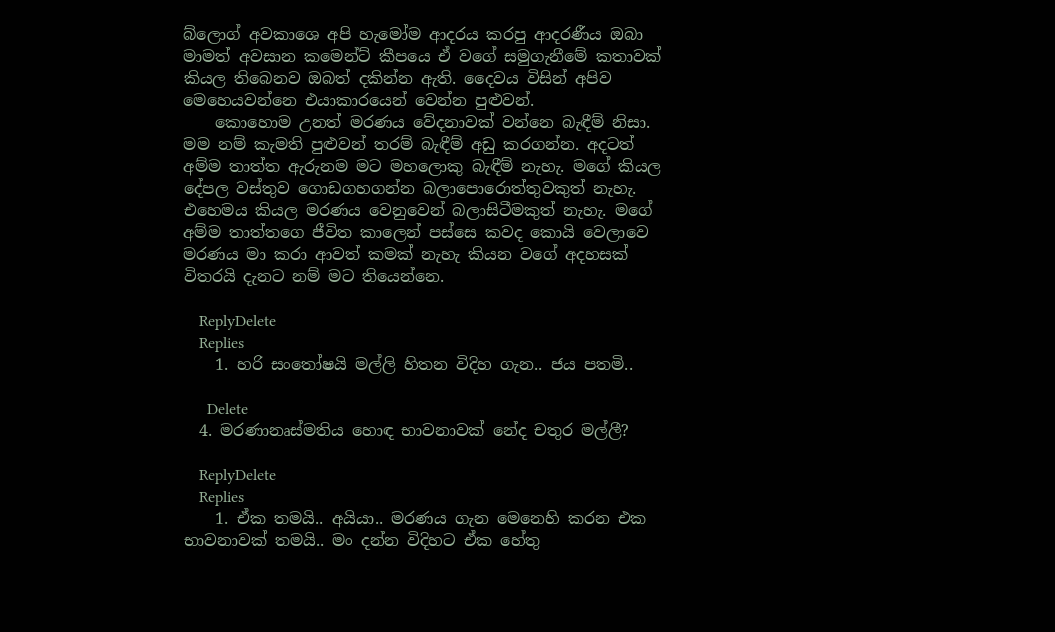බ්ලොග් අවකාශෙ අපි හැමෝම ආදරය කරපු ආදරණීය ඔබා මාමත් අවසාන කමෙන්ට් කීපයෙ ඒ වගේ සමුගැනීමේ කතාවක් කියල තිබෙනව ඔබත් දකින්න ඇති. දෛවය විසින් අපිව මෙහෙයවන්නෙ එයාකාරයෙන් වෙන්න පුළුවන්.
    කොහොම උනත් මරණය වේදනාවක් වන්නෙ බැඳීම් නිසා. මම නම් කැමති පුළුවන් තරම් බැඳීම් අඩු කරගන්න. අදටත් අම්ම තාත්ත ඇරුනම මට මහලොකු බැඳීම් නැහැ. මගේ කියල දේපල වස්තුව ගොඩගහගන්න බලාපොරොත්තුවකුත් නැහැ. එහෙමය කියල මරණය වෙනුවෙන් බලාසිටීමකුත් නැහැ. මගේ අම්ම තාත්තගෙ ජීවිත කාලෙන් පස්සෙ කවද කොයි වෙලාවෙ මරණය මා කරා ආවත් කමක් නැහැ කියන වගේ අදහසක් විතරයි දැනට නම් මට තියෙන්නෙ.

    ReplyDelete
    Replies
    1. හරි සංතෝෂයි මල්ලි හිතන විදිහ ගැන.. ජය පතමි..

      Delete
  4. මරණානෘස්මතිය හොඳ භාවනාවක් නේද චතුර මල්ලී?

    ReplyDelete
    Replies
    1. ඒක තමයි.. අයියා.. මරණය ගැන මෙනෙහි කරන එක භාවනාවක් තමයි.. මං දන්න විදිහට ඒක හේතු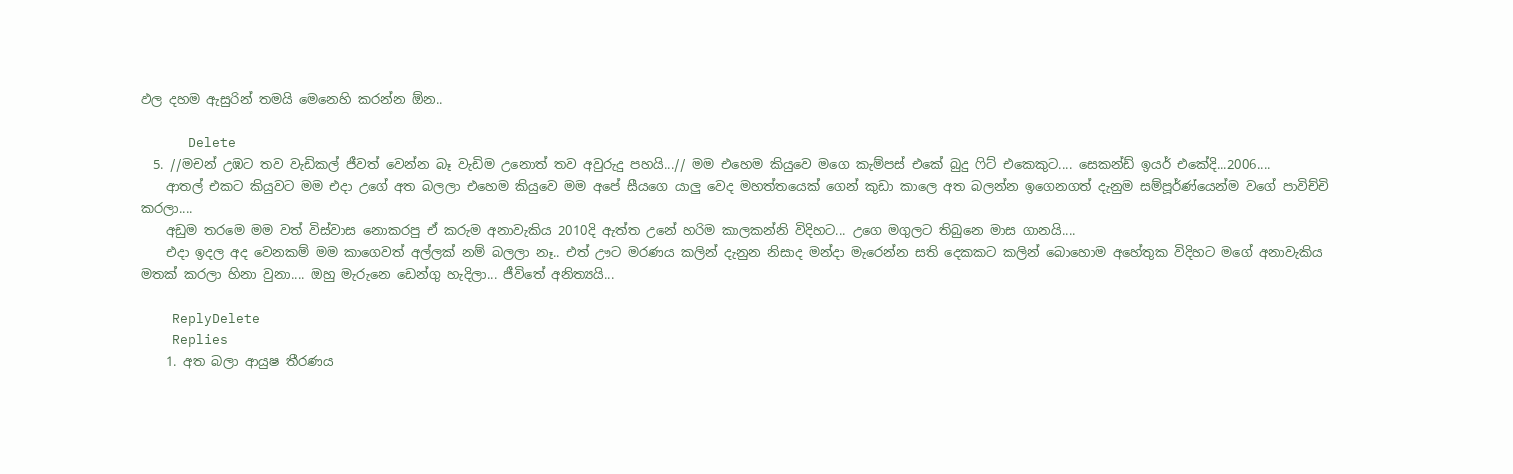ඵල දහම ඇසුරින් තමයි මෙනෙහි කරන්න ඕන..

      Delete
  5. //මචන් උඹට තව වැඩිකල් ජීවත් වෙන්න බෑ වැඩිම උනොත් තව අවුරුදු පහයි...// මම එහෙම කියුවෙ මගෙ කැම්පස් එකේ බුදු ෆිට් එකෙකුට.... සෙකන්ඩ් ඉයර් එකේදි...2006....
    ආතල් එකට කියුවට මම එදා උගේ අත බලලා එහෙම කියුවෙ මම අපේ සීයගෙ යාලු වෙද මහත්තයෙක් ගෙන් කුඩා කාලෙ අත බලන්න ඉගෙනගත් දැනුම සම්පූර්ණ්යෙන්ම වගේ පාවිච්චි කරලා....
    අඩුම තරමෙ මම වත් විස්වාස නොකරපු ඒ කරුම අනාවැකිය 2010දි ඇත්ත උනේ හරිම කාලකන්නි විදිහට... උගෙ මගුලට තිබුනෙ මාස ගානයි....
    එදා ඉදල අද වෙනකම් මම කාගෙවත් අල්ලක් නම් බලලා නෑ.. එත් ඌට මරණය කලින් දැනුන නිසාද මන්දා මැරෙන්න සති දෙකකට කලින් බොහොම අහේතුක විදිහට මගේ අනාවැකිය මතක් කරලා හිනා වුනා.... ඔහු මැරුනෙ ඩෙන්ගු හැදිලා... ජීවිතේ අනිත්‍යයි...

    ReplyDelete
    Replies
    1. අත බලා ආයුෂ තීරණය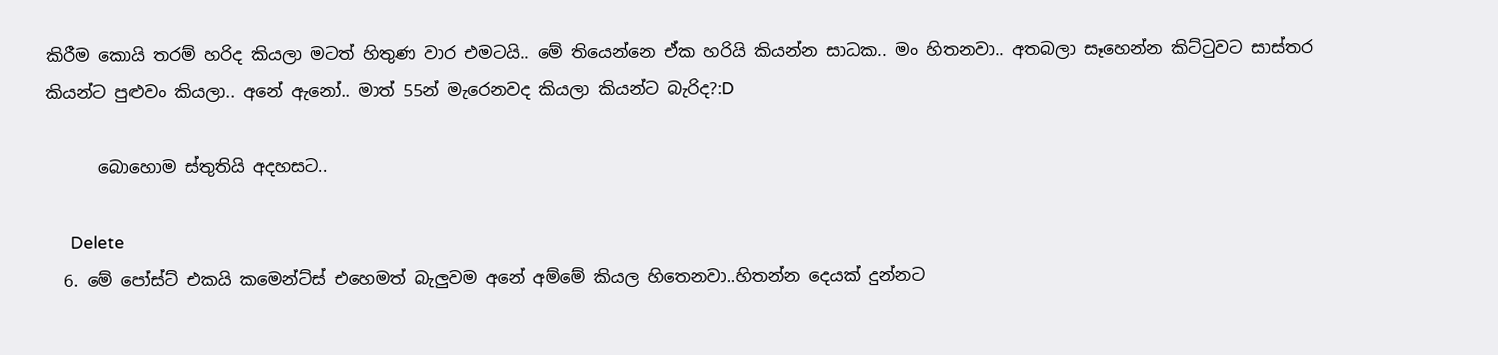කිරීම කොයි තරම් හරිද කියලා මටත් හිතුණ වාර එමටයි.. මේ තියෙන්නෙ ඒක හරියි කියන්න සාධක.. මං හිතනවා.. අතබලා සෑහෙන්න කිට්ටුවට සාස්තර කියන්ට පුළුවං කියලා.. අනේ ඇනෝ.. මාත් 55න් මැරෙනවද කියලා කියන්ට බැරිද?:D

      බොහොම ස්තුතියි අදහසට..

      Delete
  6. මේ පෝස්ට් එකයි කමෙන්ට්ස් එහෙමත් බැලුවම අනේ අම්මේ කියල හිතෙනවා..හිතන්න දෙයක් දුන්නට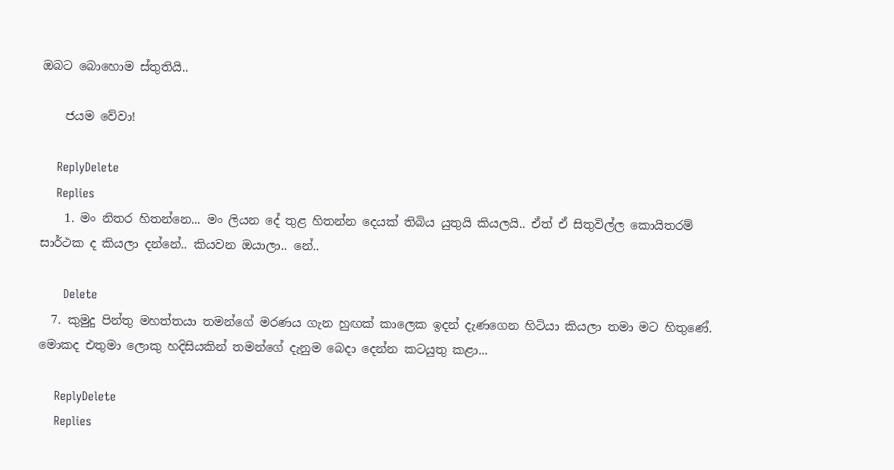ඔබට බොහොම ස්තුතියි..

    ජයම වේවා!

    ReplyDelete
    Replies
    1. මං නිතර හිතන්නෙ... මං ලියන දේ තුළ හිතන්න දෙයක් තිබිය යුතුයි කියලයි.. ඒත් ඒ සිතුවිල්ල කොයිතරම් සාර්ථක ද කියලා දන්නේ.. කියවන ඔයාලා.. නේ..

      Delete
  7. කුමුදු පින්තු මහත්තයා තමන්ගේ මරණය ගැන හුඟක් කාලෙක ඉදන් දැණගෙන හිටියා කියලා තමා මට හිතුණේ. මොකද එතුමා ලොකු හදිසියකින් තමන්ගේ දැනුම බෙදා දෙන්න කටයුතු කළා...

    ReplyDelete
    Replies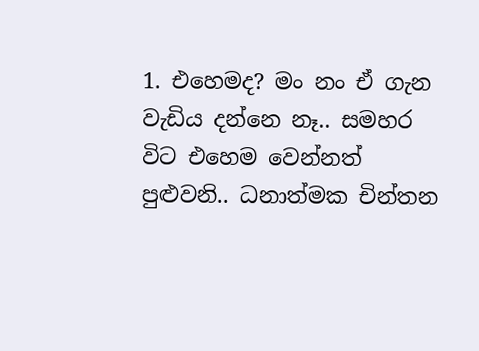1. එහෙමද? මං නං ඒ ගැන වැඩිය දන්නෙ නෑ.. සමහර විට එහෙම වෙන්නත් පුළුවනි.. ධනාත්මක චින්තන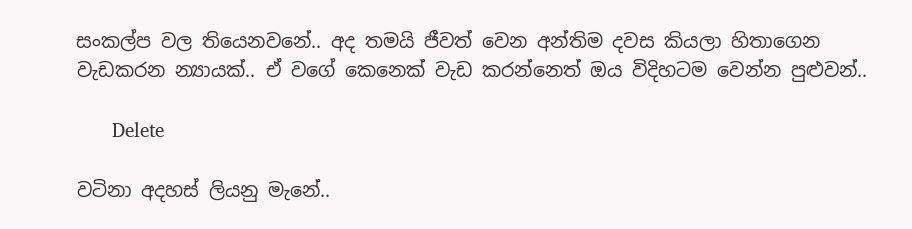සංකල්ප වල තියෙනවනේ.. අද තමයි ජීවත් වෙන අන්තිම දවස කියලා හිතාගෙන වැඩකරන න්‍යායක්.. ඒ වගේ කෙනෙක් වැඩ කරන්නෙත් ඔය විදිහටම වෙන්න පුළුවන්..

      Delete

වටිනා අදහස් ලියනු මැනේ..